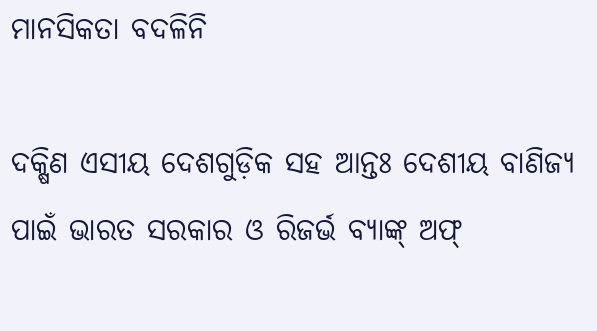ମାନସିକତା ବଦଳିନି

ଦକ୍ଷିଣ ଏସୀୟ ଦେଶଗୁଡ଼ିକ ସହ ଆନ୍ତଃ ଦେଶୀୟ ବାଣିଜ୍ୟ ପାଇଁ ଭାରତ ସରକାର ଓ ରିଜର୍ଭ ବ୍ୟାଙ୍କ୍‌ ଅଫ୍‌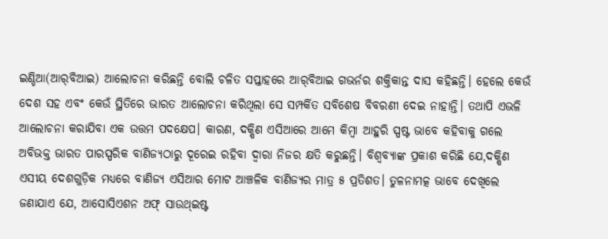ଇଣ୍ଡିଆ(ଆର୍‌ବିଆଇ) ଆଲୋଚନା କରିଛନ୍ତି ବୋଲି ଚଳିତ ସପ୍ତାହରେ ଆର୍‌ବିଆଇ ଗଭର୍ନର ଶକ୍ତିକାନ୍ତ ଦାସ କହିଛନ୍ତି। ହେଲେ କେଉଁ ଦେଶ ସହ ଏବଂ କେଉଁ ସ୍ଥିତିରେ ଭାରତ ଆଲୋଚନା କରିଥିଲା ସେ ସମ୍ପର୍କିତ ସବିଶେଷ ବିବରଣୀ ଦେଇ ନାହାନ୍ତି। ତଥାପି ଏଭଳି ଆଲୋଚନା କରାଯିବା ଏକ ଉତ୍ତମ ପଦକ୍ଷେପ। କାରଣ, ଦକ୍ଷିଣ ଏସିଆରେ ଆମେ କିମ୍ବା ଆହୁରି ସ୍ପଷ୍ଟ ଭାବେ କହିବାକୁ ଗଲେ ଅବିଭକ୍ତ ଭାରତ ପାରସ୍ପରିକ ବାଣିଜ୍ୟଠାରୁ ଦୂରେଇ ରହିବା ଦ୍ୱାରା ନିଜର କ୍ଷତି କରୁଛନ୍ତି। ବିଶ୍ୱବ୍ୟାଙ୍କ ପ୍ରକାଶ କରିଛି ଯେ,ଦକ୍ଷିଣ ଏସୀୟ ଦେଶଗୁଡ଼ିକ ମଧ୍ୟରେ ବାଣିଜ୍ୟ ଏସିଆର ମୋଟ ଆଞ୍ଚଳିକ ବାଣିଜ୍ୟର ମାତ୍ର ୫ ପ୍ରତିଶତ। ତୁଳନାମତ୍କ ଭାବେ ଦେଖିଲେ ଜଣାଯାଏ ଯେ, ଆସୋସିଏଶନ ଅଫ୍‌ ସାଉଥ୍‌ଇଷ୍ଟ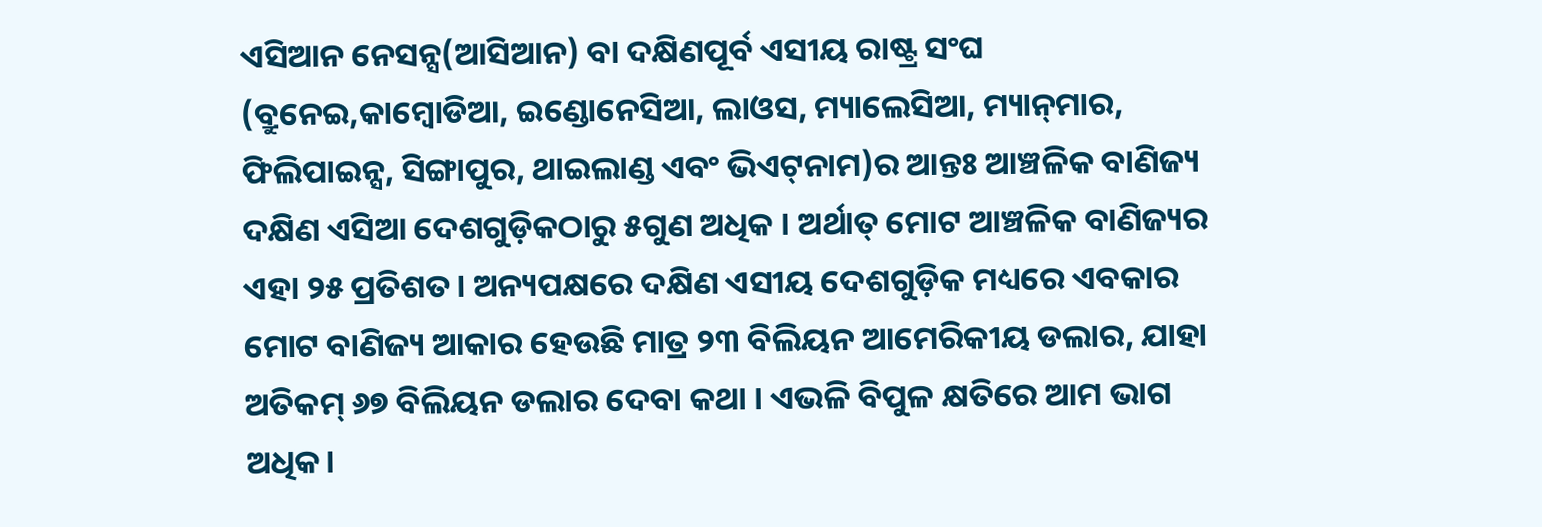ଏସିଆନ ନେସନ୍ସ(ଆସିଆନ) ବା ଦକ୍ଷିଣପୂର୍ବ ଏସୀୟ ରାଷ୍ଟ୍ର ସଂଘ (ବ୍ରୁନେଇ,କାମ୍ବୋଡିଆ, ଇଣ୍ଡୋନେସିଆ, ଲାଓସ, ମ୍ୟାଲେସିଆ, ମ୍ୟାନ୍‌ମାର, ଫିଲିପାଇନ୍ସ, ସିଙ୍ଗାପୁର, ଥାଇଲାଣ୍ଡ ଏବଂ ଭିଏଟ୍‌ନାମ)ର ଆନ୍ତଃ ଆଞ୍ଚଳିକ ବାଣିଜ୍ୟ ଦକ୍ଷିଣ ଏସିଆ ଦେଶଗୁଡ଼ିକଠାରୁ ୫ଗୁଣ ଅଧିକ । ଅର୍ଥାତ୍‌ ମୋଟ ଆଞ୍ଚଳିକ ବାଣିଜ୍ୟର ଏହା ୨୫ ପ୍ରତିଶତ। ଅନ୍ୟପକ୍ଷରେ ଦକ୍ଷିଣ ଏସୀୟ ଦେଶଗୁଡ଼ିକ ମଧ୍ୟରେ ଏବକାର ମୋଟ ବାଣିଜ୍ୟ ଆକାର ହେଉଛି ମାତ୍ର ୨୩ ବିଲିୟନ ଆମେରିକୀୟ ଡଲାର, ଯାହା ଅତିକମ୍‌ ୬୭ ବିଲିୟନ ଡଲାର ଦେବା କଥା । ଏଭଳି ବିପୁଳ କ୍ଷତିରେ ଆମ ଭାଗ ଅଧିକ।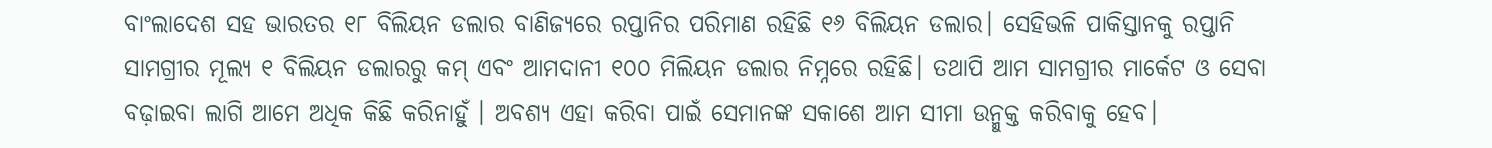ବାଂଲାଦେଶ ସହ ଭାରତର ୧୮ ବିଲିୟନ ଡଲାର ବାଣିଜ୍ୟରେ ରପ୍ତାନିର ପରିମାଣ ରହିଛି ୧୬ ବିଲିୟନ ଡଲାର। ସେହିଭଳି ପାକିସ୍ତାନକୁ ରପ୍ତାନି ସାମଗ୍ରୀର ମୂଲ୍ୟ ୧ ବିଲିୟନ ଡଲାରରୁ କମ୍‌ ଏବଂ ଆମଦାନୀ ୧୦୦ ମିଲିୟନ ଡଲାର ନିମ୍ନରେ ରହିଛି। ତଥାପି ଆମ ସାମଗ୍ରୀର ମାର୍କେଟ ଓ ସେବା ବଢ଼ାଇବା ଲାଗି ଆମେ ଅଧିକ କିଛି କରିନାହୁଁ । ଅବଶ୍ୟ ଏହା କରିବା ପାଇଁ ସେମାନଙ୍କ ସକାଶେ ଆମ ସୀମା ଉନ୍ମୁକ୍ତ କରିବାକୁ ହେବ।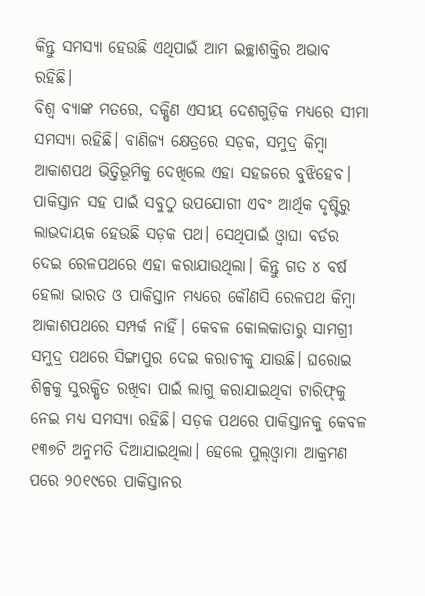କିନ୍ତୁ ସମସ୍ୟା ହେଉଛି ଏଥିପାଇଁ ଆମ ଇଚ୍ଛାଶକ୍ତିର ଅଭାବ ରହିଛି।
ବିଶ୍ୱ ବ୍ୟାଙ୍କ ମତରେ, ଦକ୍ଷିଣ ଏସୀୟ ଦେଶଗୁଡ଼ିକ ମଧ୍ୟରେ ସୀମା ସମସ୍ୟା ରହିଛି। ବାଣିଜ୍ୟ କ୍ଷେତ୍ରରେ ସଡ଼କ, ସମୁଦ୍ର କିମ୍ବା ଆକାଶପଥ ଭିତ୍ତିଭୂମିକୁ ଦେଖିଲେ ଏହା ସହଜରେ ବୁଝିହେବ। ପାକିସ୍ତାନ ସହ ପାଇଁ ସବୁଠୁ ଉପଯୋଗୀ ଏବଂ ଆର୍ଥିକ ଦୃଷ୍ଟିରୁ ଲାଭଦାୟକ ହେଉଛି ସଡ଼କ ପଥ। ସେଥିପାଇଁ ଓ୍ବାଘା ବର୍ଡର ଦେଇ ରେଳପଥରେ ଏହା କରାଯାଉଥିଲା। କିନ୍ତୁ ଗତ ୪ ବର୍ଷ ହେଲା ଭାରତ ଓ ପାକିସ୍ତାନ ମଧ୍ୟରେ କୌଣସି ରେଳପଥ କିମ୍ବା ଆକାଶପଥରେ ସମ୍ପର୍କ ନାହିଁ। କେବଳ କୋଲକାତାରୁ ସାମଗ୍ରୀ ସମୁଦ୍ର ପଥରେ ସିଙ୍ଗାପୁର ଦେଇ କରାଚୀକୁ ଯାଉଛି। ଘରୋଇ ଶିଳ୍ପକୁ ସୁରକ୍ଷିତ ରଖିବା ପାଇଁ ଲାଗୁ କରାଯାଇଥିବା ଟାରିଫ୍‌କୁ ନେଇ ମଧ୍ୟ ସମସ୍ୟା ରହିଛି। ସଡ଼କ ପଥରେ ପାକିସ୍ତାନକୁ କେବଳ ୧୩୭ଟି ଅନୁମତି ଦିଆଯାଇଥିଲା। ହେଲେ ପୁଲ୍‌ଓ୍ବାମା ଆକ୍ରମଣ ପରେ ୨୦୧୯ରେ ପାକିସ୍ତାନର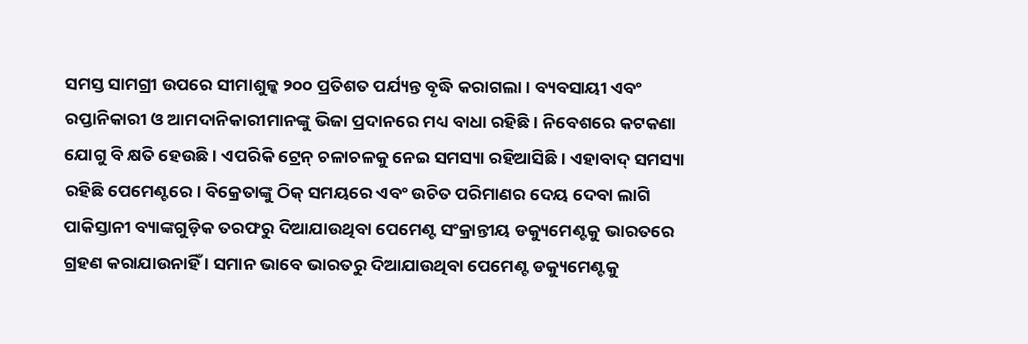ସମସ୍ତ ସାମଗ୍ରୀ ଉପରେ ସୀମାଶୁଳ୍କ ୨୦୦ ପ୍ରତିଶତ ପର୍ଯ୍ୟନ୍ତ ବୃଦ୍ଧି କରାଗଲା। ବ୍ୟବସାୟୀ ଏବଂ ରପ୍ତାନିକାରୀ ଓ ଆମଦାନିକାରୀମାନଙ୍କୁ ଭିଜା ପ୍ରଦାନରେ ମଧ୍ୟ ବାଧା ରହିଛି। ନିବେଶରେ କଟକଣା ଯୋଗୁ ବି କ୍ଷତି ହେଉଛି। ଏପରିକି ଟ୍ରେନ୍‌ ଚଳାଚଳକୁ ନେଇ ସମସ୍ୟା ରହିଆସିଛି। ଏହାବାଦ୍‌ ସମସ୍ୟା ରହିଛି ପେମେଣ୍ଟରେ। ବିକ୍ରେତାଙ୍କୁ ଠିକ୍‌ ସମୟରେ ଏବଂ ଉଚିତ ପରିମାଣର ଦେୟ ଦେବା ଲାଗି ପାକିସ୍ତାନୀ ବ୍ୟାଙ୍କଗୁଡ଼ିକ ତରଫରୁ ଦିଆଯାଉଥିବା ପେମେଣ୍ଟ ସଂକ୍ରାନ୍ତୀୟ ଡକ୍ୟୁମେଣ୍ଟକୁ ଭାରତରେ ଗ୍ରହଣ କରାଯାଉନାହିଁ । ସମାନ ଭାବେ ଭାରତରୁ ଦିଆଯାଉଥିବା ପେମେଣ୍ଟ ଡକ୍ୟୁମେଣ୍ଟକୁ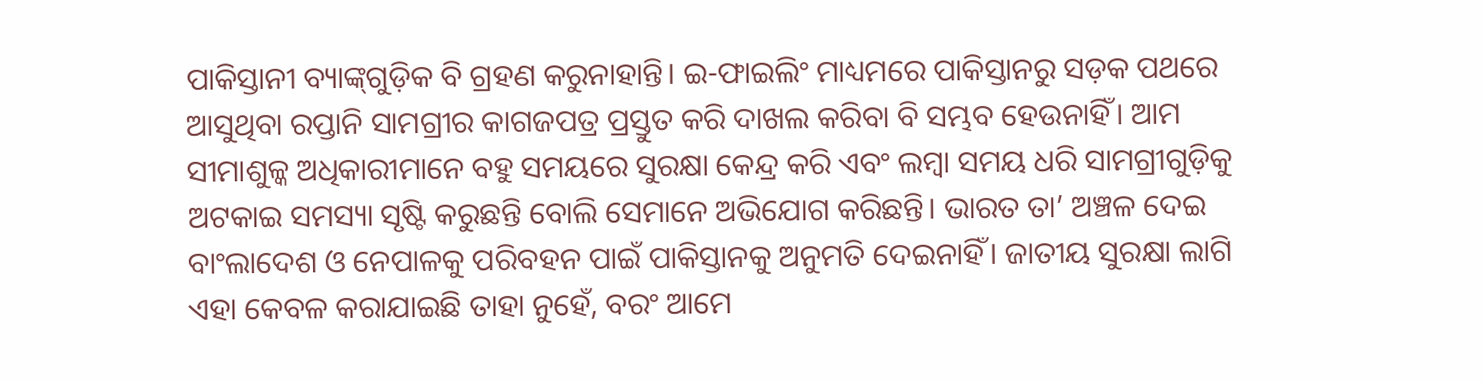ପାକିସ୍ତାନୀ ବ୍ୟାଙ୍କ୍‌ଗୁଡ଼ିକ ବି ଗ୍ରହଣ କରୁନାହାନ୍ତି। ଇ-ଫାଇଲିଂ ମାଧ୍ୟମରେ ପାକିସ୍ତାନରୁ ସଡ଼କ ପଥରେ ଆସୁଥିବା ରପ୍ତାନି ସାମଗ୍ରୀର କାଗଜପତ୍ର ପ୍ରସ୍ତୁତ କରି ଦାଖଲ କରିବା ବି ସମ୍ଭବ ହେଉନାହିଁ। ଆମ ସୀମାଶୁଳ୍କ ଅଧିକାରୀମାନେ ବହୁ ସମୟରେ ସୁରକ୍ଷା କେନ୍ଦ୍ର କରି ଏବଂ ଲମ୍ବା ସମୟ ଧରି ସାମଗ୍ରୀଗୁଡ଼ିକୁ ଅଟକାଇ ସମସ୍ୟା ସୃଷ୍ଟି କରୁଛନ୍ତି ବୋଲି ସେମାନେ ଅଭିଯୋଗ କରିଛନ୍ତି। ଭାରତ ତା’ ଅଞ୍ଚଳ ଦେଇ ବାଂଲାଦେଶ ଓ ନେପାଳକୁ ପରିବହନ ପାଇଁ ପାକିସ୍ତାନକୁ ଅନୁମତି ଦେଇନାହିଁ। ଜାତୀୟ ସୁରକ୍ଷା ଲାଗି ଏହା କେବଳ କରାଯାଇଛି ତାହା ନୁହେଁ, ବରଂ ଆମେ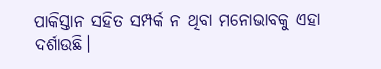ପାକିସ୍ତାନ ସହିତ ସମ୍ପର୍କ ନ ଥିବା ମନୋଭାବକୁ ଏହା ଦର୍ଶାଉଛି।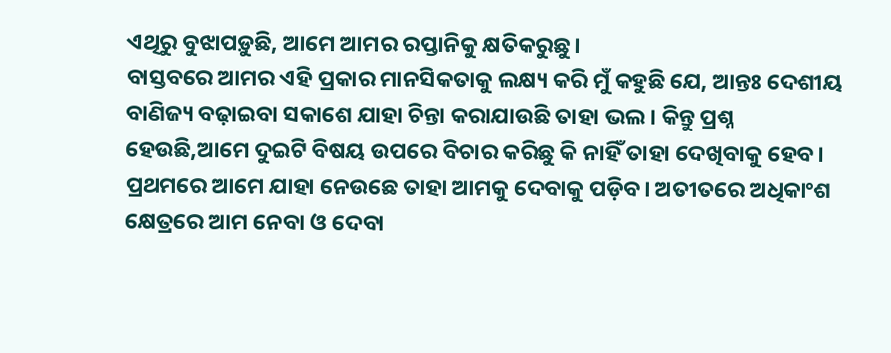ଏଥିରୁ ବୁଝାପଡ଼ୁଛି, ଆମେ ଆମର ରପ୍ତାନିକୁ କ୍ଷତିକରୁଛୁ।
ବାସ୍ତବରେ ଆମର ଏହି ପ୍ରକାର ମାନସିକତାକୁ ଲକ୍ଷ୍ୟ କରି ମୁଁ କହୁଛି ଯେ, ଆନ୍ତଃ ଦେଶୀୟ ବାଣିଜ୍ୟ ବଢ଼ାଇବା ସକାଶେ ଯାହା ଚିନ୍ତା କରାଯାଉଛି ତାହା ଭଲ । କିନ୍ତୁ ପ୍ରଶ୍ନ ହେଉଛି,ଆମେ ଦୁଇଟି ବିଷୟ ଉପରେ ବିଚାର କରିଛୁ କି ନାହିଁ ତାହା ଦେଖିବାକୁ ହେବ। ପ୍ରଥମରେ ଆମେ ଯାହା ନେଉଛେ ତାହା ଆମକୁ ଦେବାକୁ ପଡ଼ିବ। ଅତୀତରେ ଅଧିକାଂଶ କ୍ଷେତ୍ରରେ ଆମ ନେବା ଓ ଦେବା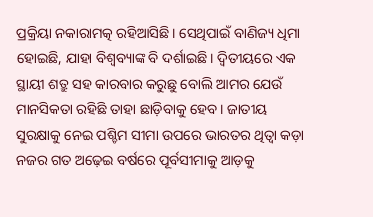ପ୍ରକ୍ରିୟା ନକାରାମତ୍କ ରହିଆସିଛି। ସେଥିପାଇଁ ବାଣିଜ୍ୟ ଧିମା ହୋଇଛି, ଯାହା ବିଶ୍ୱବ୍ୟାଙ୍କ ବି ଦର୍ଶାଇଛି। ଦ୍ୱିତୀୟରେ ଏକ ସ୍ଥାୟୀ ଶତ୍ରୁ ସହ କାରବାର କରୁଛୁ ବୋଲି ଆମର ଯେଉଁ ମାନସିକତା ରହିଛି ତାହା ଛାଡ଼ିବାକୁ ହେବ। ଜାତୀୟ ସୁରକ୍ଷାକୁ ନେଇ ପଶ୍ଚିମ ସୀମା ଉପରେ ଭାରତର ଥିତ୍ବା କଡ଼ା ନଜର ଗତ ଅଢ଼େଇ ବର୍ଷରେ ପୂର୍ବସୀମାକୁ ଆଡ଼କୁ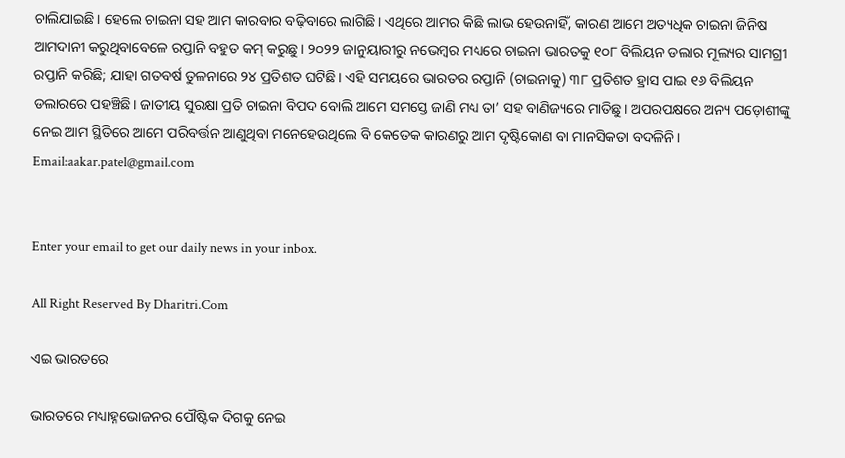ଚାଲିଯାଇଛି। ହେଲେ ଚାଇନା ସହ ଆମ କାରବାର ବଢ଼ିବାରେ ଲାଗିଛି। ଏଥିରେ ଆମର କିଛି ଲାଭ ହେଉନାହିଁ, କାରଣ ଆମେ ଅତ୍ୟଧିକ ଚାଇନା ଜିନିଷ ଆମଦାନୀ କରୁଥିବାବେଳେ ରପ୍ତାନି ବହୁତ କମ୍‌ କରୁଛୁ। ୨୦୨୨ ଜାନୁୟାରୀରୁ ନଭେମ୍ବର ମଧ୍ୟରେ ଚାଇନା ଭାରତକୁ ୧୦୮ ବିଲିୟନ ଡଲାର ମୂଲ୍ୟର ସାମଗ୍ରୀ ରପ୍ତାନି କରିଛି; ଯାହା ଗତବର୍ଷ ତୁଳନାରେ ୨୪ ପ୍ରତିଶତ ଘଟିଛି। ଏହି ସମୟରେ ଭାରତର ରପ୍ତାନି (ଚାଇନାକୁ) ୩୮ ପ୍ରତିଶତ ହ୍ରାସ ପାଇ ୧୬ ବିଲିୟନ ଡଲାରରେ ପହଞ୍ଚିଛି। ଜାତୀୟ ସୁରକ୍ଷା ପ୍ରତି ଚାଇନା ବିପଦ ବୋଲି ଆମେ ସମସ୍ତେ ଜାଣି ମଧ୍ୟ ତା’ ସହ ବାଣିଜ୍ୟରେ ମାତିଛୁ। ଅପରପକ୍ଷରେ ଅନ୍ୟ ପଡ଼ୋଶୀଙ୍କୁ ନେଇ ଆମ ସ୍ଥିତିରେ ଆମେ ପରିବର୍ତ୍ତନ ଆଣୁଥିବା ମନେହେଉଥିଲେ ବି କେତେକ କାରଣରୁ ଆମ ଦୃଷ୍ଟିକୋଣ ବା ମାନସିକତା ବଦଳିନି।
Email:aakar.patel@gmail.com


Enter your email to get our daily news in your inbox.

All Right Reserved By Dharitri.Com

ଏଇ ଭାରତରେ

ଭାରତରେ ମଧ୍ୟାହ୍ନଭୋଜନର ପୌଷ୍ଟିକ ଦିଗକୁ ନେଇ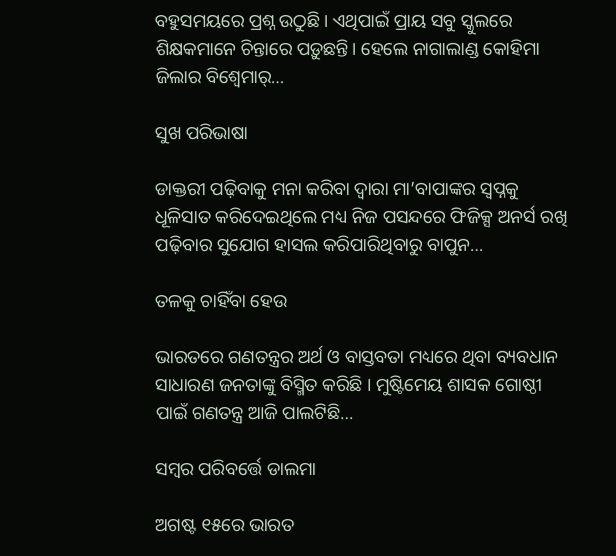ବହୁସମୟରେ ପ୍ରଶ୍ନ ଉଠୁଛି। ଏଥିପାଇଁ ପ୍ରାୟ ସବୁ ସ୍କୁଲରେ ଶିକ୍ଷକମାନେ ଚିନ୍ତାରେ ପଡ଼ୁଛନ୍ତି। ହେଲେ ନାଗାଲାଣ୍ଡ କୋହିମା ଜିଲାର ବିଶ୍ୱେମାର୍‌…

ସୁଖ ପରିଭାଷା

ଡାକ୍ତରୀ ପଢ଼ିବାକୁ ମନା କରିବା ଦ୍ବାରା ମା’ବାପାଙ୍କର ସ୍ବପ୍ନକୁ ଧୂଳିସାତ କରିଦେଇଥିଲେ ମଧ୍ୟ ନିଜ ପସନ୍ଦରେ ଫିଜିକ୍ସ ଅନର୍ସ ରଖି ପଢ଼ିବାର ସୁଯୋଗ ହାସଲ କରିପାରିଥିବାରୁ ବାପୁନ…

ତଳକୁ ଚାହିଁବା ହେଉ

ଭାରତରେ ଗଣତନ୍ତ୍ରର ଅର୍ଥ ଓ ବାସ୍ତବତା ମଧ୍ୟରେ ଥିବା ବ୍ୟବଧାନ ସାଧାରଣ ଜନତାଙ୍କୁ ବିସ୍ମିତ କରିଛି । ମୁଷ୍ଟିମେୟ ଶାସକ ଗୋଷ୍ଠୀ ପାଇଁ ଗଣତନ୍ତ୍ର ଆଜି ପାଲଟିଛି…

ସମ୍ବର ପରିବର୍ତ୍ତେ ଡାଲମା

ଅଗଷ୍ଟ ୧୫ରେ ଭାରତ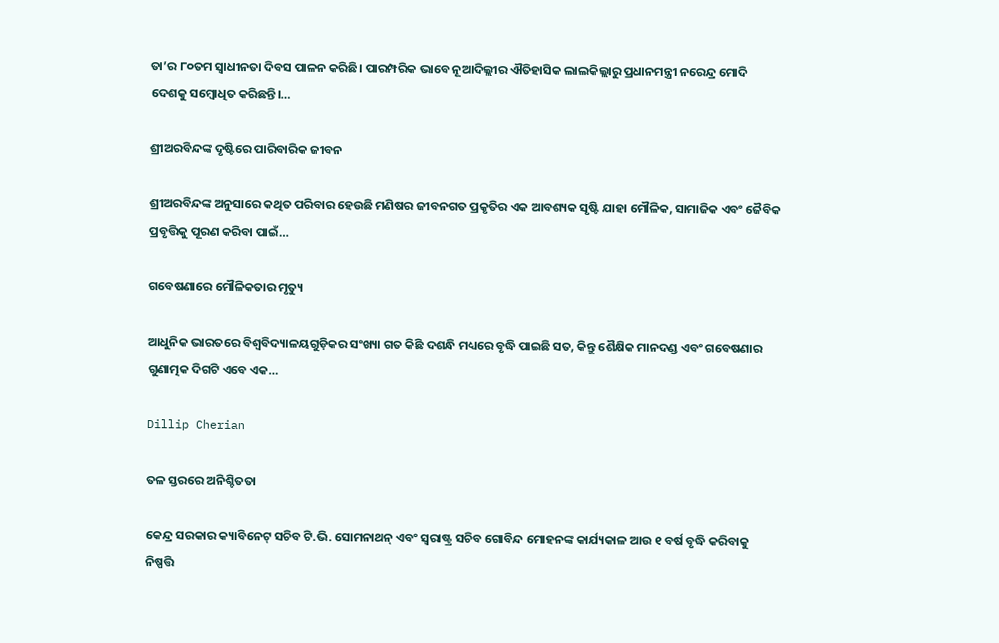ତା’ର ୮୦ତମ ସ୍ବାଧୀନତା ଦିବସ ପାଳନ କରିଛି। ପାରମ୍ପରିକ ଭାବେ ନୂଆଦିଲ୍ଲୀର ଐତିହାସିକ ଲାଲକିଲ୍ଲାରୁ ପ୍ରଧାନମନ୍ତ୍ରୀ ନରେନ୍ଦ୍ର ମୋଦି ଦେଶକୁ ସମ୍ବୋଧିତ କରିଛନ୍ତି।…

ଶ୍ରୀଅରବିନ୍ଦଙ୍କ ଦୃଷ୍ଟିରେ ପାରିବାରିକ ଜୀବନ

ଶ୍ରୀଅରବିନ୍ଦଙ୍କ ଅନୁସାରେ କଥିତ ପରିବାର ହେଉଛି ମଣିଷର ଜୀବନଗତ ପ୍ରକୃତିର ଏକ ଆବଶ୍ୟକ ସୃଷ୍ଟି ଯାହା ମୌଳିକ, ସାମାଜିକ ଏବଂ ଜୈବିକ ପ୍ରବୃତ୍ତିକୁ ପୂରଣ କରିବା ପାଇଁ…

ଗବେଷଣାରେ ମୌଳିକତାର ମୃତ୍ୟୁ

ଆଧୁନିକ ଭାରତରେ ବିଶ୍ୱବିଦ୍ୟାଳୟଗୁଡ଼ିକର ସଂଖ୍ୟା ଗତ କିଛି ଦଶନ୍ଧି ମଧ୍ୟରେ ବୃଦ୍ଧି ପାଇଛି ସତ, କିନ୍ତୁ ଶୈକ୍ଷିକ ମାନଦଣ୍ଡ ଏବଂ ଗବେଷଣାର ଗୁଣାତ୍ମକ ଦିଗଟି ଏବେ ଏକ…

Dillip Cherian

ତଳ ସ୍ତରରେ ଅନିଶ୍ଚିତତା

କେନ୍ଦ୍ର ସରକାର କ୍ୟାବିନେଟ୍‌ ସଚିବ ଟି.ଭି. ସୋମନାଥନ୍‌ ଏବଂ ସ୍ବରାଷ୍ଟ୍ର ସଚିବ ଗୋବିନ୍ଦ ମୋହନଙ୍କ କାର୍ଯ୍ୟକାଳ ଆଉ ୧ ବର୍ଷ ବୃଦ୍ଧି କରିବାକୁ ନିଷ୍ପତ୍ତି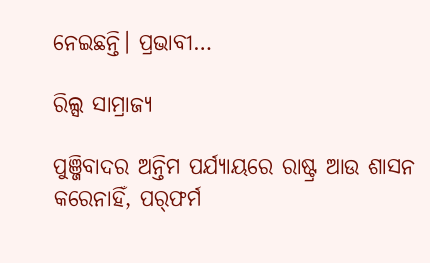ନେଇଛନ୍ତି। ପ୍ରଭାବୀ…

ରିଲ୍ସ ସାମ୍ରାଜ୍ୟ

ପୁଞ୍ଜିବାଦର ଅନ୍ତିମ ପର୍ଯ୍ୟାୟରେ ରାଷ୍ଟ୍ର ଆଉ ଶାସନ କରେନାହିଁ, ପର୍‌ଫର୍ମ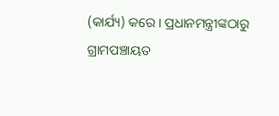(କାର୍ଯ୍ୟ) କରେ। ପ୍ରଧାନମନ୍ତ୍ରୀଙ୍କଠାରୁ ଗ୍ରାମପଞ୍ଚାୟତ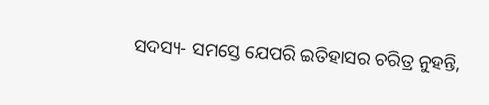ସଦସ୍ୟ- ସମସ୍ତେ ଯେପରି ଇତିହାସର ଚରିତ୍ର ନୁହନ୍ତି,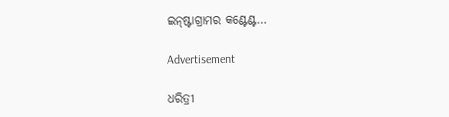ଇନ୍‌ଷ୍ଟାଗ୍ରାମର କଣ୍ଟେଣ୍ଟ…

Advertisement

ଧରିତ୍ରୀ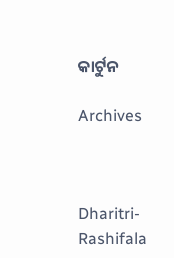କାର୍ଟୁନ

Archives



Dharitri-Rashifala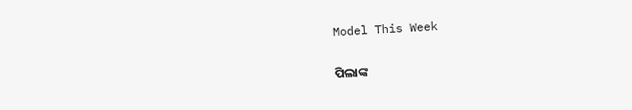Model This Week

ପିଲାଙ୍କ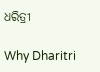ଧରିତ୍ରୀ

Why Dharitri